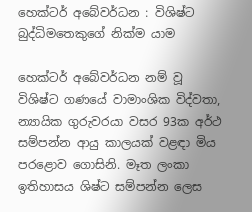හෙක්ටර් අබේවර්ධන : විශිෂ්ට බුද්ධිමතෙකුගේ නික්ම යාම

හෙක්ටර් අබේවර්ධන නම් වූ විශිෂ්ට ගණයේ වාමාංශික විද්වතා, න්‍යායික ගුරුවරයා වසර 93ක අර්ථ සම්පන්න ආයු කාලයක් වළඳා මිය පරළොව ගොසිනි. මෑත ලංකා ඉතිහාසය ශිෂ්ට සම්පන්න ලෙස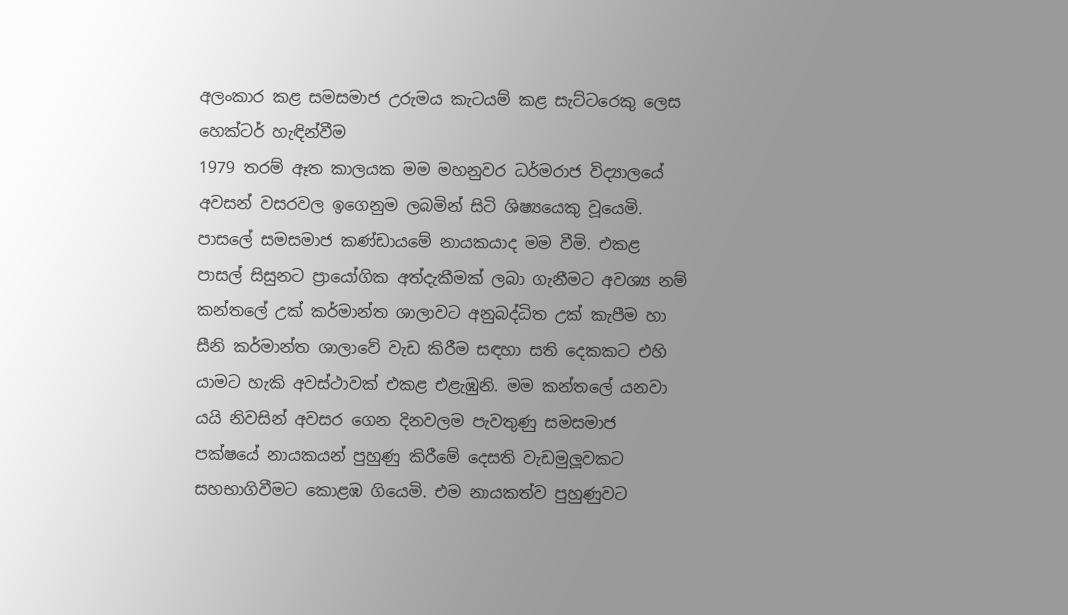අලංකාර කළ සමසමාජ උරුමය කැටයම් කළ සැට්ටරෙකු ලෙස හෙක්ටර් හැඳින්වීම
1979 තරම් ඈත කාලයක මම මහනුවර ධර්මරාජ විද්‍යාලයේ අවසන් වසරවල ඉගෙනුම ලබමින් සිටි ශිෂ්‍යයෙකු වූයෙමි. පාසලේ සමසමාජ කණ්ඩායමේ නායකයාද මම වීමි. එකළ පාසල් සිසුනට ප්‍රායෝගික අත්දැකීමක් ලබා ගැනීමට අවශ්‍ය නම් කන්තලේ උක් කර්මාන්ත ශාලාවට අනුබද්ධිත උක් කැපීම හා සීනි කර්මාන්ත ශාලාවේ වැඩ කිරීම සඳහා සති දෙකකට එහි යාමට හැකි අවස්ථාවක් එකළ එළැඹුනි. මම කන්තලේ යනවා යයි නිවසින් අවසර ගෙන දිනවලම පැවතුණු සමසමාජ පක්ෂයේ නායකයන් පුහුණු කිරීමේ දෙසති වැඩමුලූවකට සහභාගිවීමට කොළඹ ගියෙමි. එම නායකත්ව පුහුණුවට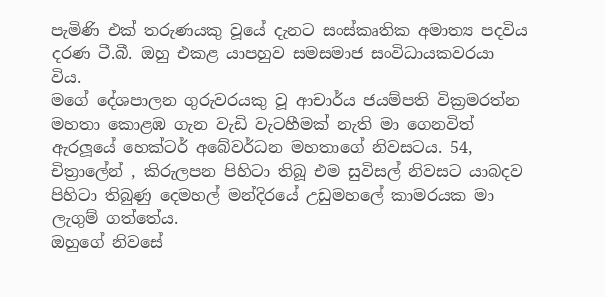පැමිණි එක් තරුණයකු වූයේ දැනට සංස්කෘතික අමාත්‍ය පදවිය දරණ ටී.බී. ඔහු එකළ යාපහුව සමසමාජ සංවිධායකවරයා විය.
මගේ දේශපාලන ගුරුවරයකු වූ ආචාර්ය ජයම්පති වික්‍රමරත්න මහතා කොළඹ ගැන වැඩි වැටහීමක් නැති මා ගෙනවිත් ඇරලූයේ හෙක්ටර් අබේවර්ධන මහතාගේ නිවසටය. 54, චිත්‍රාලේන් , කිරුලපන පිහිටා තිබූ එම සුවිසල් නිවසට යාබදව පිහිටා තිබුණු දෙමහල් මන්දිරයේ උඩුමහලේ කාමරයක මා ලැගුම් ගත්තේය.
ඔහුගේ නිවසේ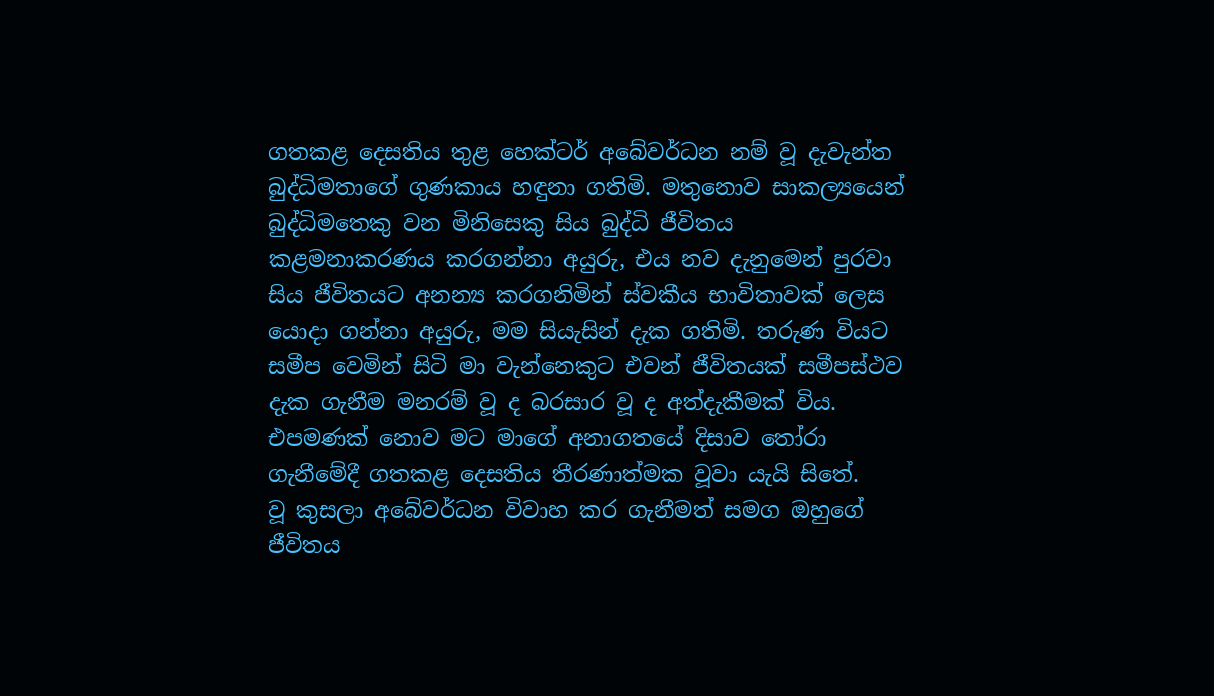ගතකළ දෙසතිය තුළ හෙක්ටර් අබේවර්ධන නම් වූ දැවැන්ත බුද්ධිමතාගේ ගුණකාය හඳුනා ගතිමි. මතුනොව සාකල්‍යයෙන් බුද්ධිමතෙකු වන මිනිසෙකු සිය බුද්ධි ජීවිතය කළමනාකරණය කරගන්නා අයුරු, එය නව දැනුමෙන් පුරවා සිය ජීවිතයට අනන්‍ය කරගනිමින් ස්වකීය භාවිතාවක් ලෙස යොදා ගන්නා අයුරු, මම සියැසින් දැක ගතිමි. තරුණ වියට සමීප වෙමින් සිටි මා වැන්නෙකුට එවන් ජීවිතයක් සමීපස්ථව දැක ගැනීම මනරම් වූ ද බරසාර වූ ද අත්දැකීමක් විය. එපමණක් නොව මට මාගේ අනාගතයේ දිසාව තෝරා ගැනීමේදී ගතකළ දෙසතිය තීරණාත්මක වූවා යැයි සිතේ.
වූ කුසලා අබේවර්ධන විවාහ කර ගැනීමත් සමග ඔහුගේ ජීවිතය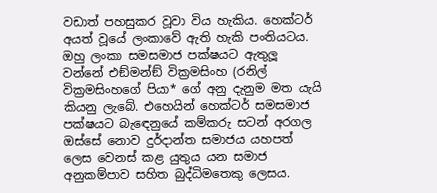වඩාත් පහසුකර වූවා විය හැකිය. හෙක්ටර් අයත් වූයේ ලංකාවේ ඇති හැකි පංතියටය. ඔහු ලංකා සමසමාජ පක්ෂයට ඇතුලූ වන්නේ එඞ්මන්ඞ් වික්‍රමසිංහ (රනිල් වික්‍රමසිංහගේ පියා* ගේ අනු දැනුම මත යැයි කියනු ලැබේ. එහෙයින් හෙක්ටර් සමසමාජ පක්ෂයට බැඳෙනුයේ කම්කරු සටන් අරගල ඔස්සේ නොව දුර්දාන්ත සමාජය යහපත් ලෙස වෙනස් කළ යුතුය යන සමාජ අනුකම්පාව සහිත බුද්ධිමතෙකු ලෙසය.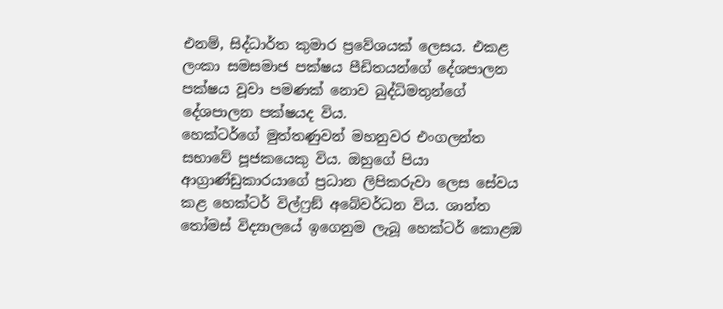එනම්, සිද්ධාර්ත කුමාර ප්‍රවේශයක් ලෙසය. එකළ ලංකා සමසමාජ පක්ෂය පීඩිතයන්ගේ දේශපාලන පක්ෂය වූවා පමණක් නොව බුද්ධිමතුන්ගේ දේශපාලන පක්ෂයද විය.
හෙක්ටර්ගේ මුත්තණුවන් මහනුවර එංගලන්ත සභාවේ පූජකයෙකු විය. ඔහුගේ පියා ආග්‍රාණ්ඩුකාරයාගේ ප්‍රධාන ලිපිකරුවා ලෙස සේවය කළ හෙක්ටර් විල්ෆ්‍රඞ් අබේවර්ධන විය. ශාන්ත තෝමස් විද්‍යාලයේ ඉගෙනුම ලැබූ හෙක්ටර් කොළඹ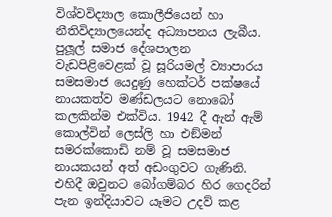විශ්වවිද්‍යාල කොලීජියෙන් හා නීතිවිද්‍යාලයෙන්ද අධ්‍යාපනය ලැබීය.
පුලූල් සමාජ දේශපාලන වැඩපිළිවෙළක් වූ සූරියමල් ව්‍යාපාරය සමසමාජ යෙදුණු හෙක්ටර් පක්ෂයේ නායකත්ව මණ්ඩලයට නොබෝ කලකින්ම එක්විය. 1942 දී ඇන් ඇම් කොල්වින් ලෙස්ලි හා එඞ්මන් සමරක්කොඩි නම් වූ සමසමාජ නායකයන් අත් අඩංගුවට ගැණිනි. එහිදී ඔවුනට බෝගම්බර හිර ගෙදරින් පැන ඉන්දියාවට යෑමට උදව් කළ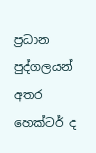ප්‍රධාන පුද්ගලයන් අතර හෙක්ටර් ද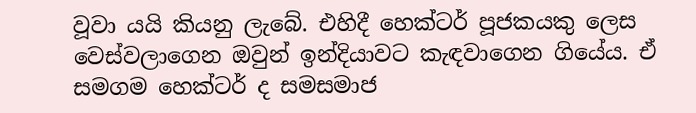වූවා යයි කියනු ලැබේ. එහිදී හෙක්ටර් පූජකයකු ලෙස වෙස්වලාගෙන ඔවුන් ඉන්දියාවට කැඳවාගෙන ගියේය. ඒ සමගම හෙක්ටර් ද සමසමාජ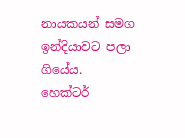නායකයන් සමග ඉන්දියාවට පලා ගියේය.
හෙක්ටර්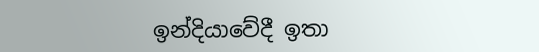ඉන්දියාවේදී ඉතා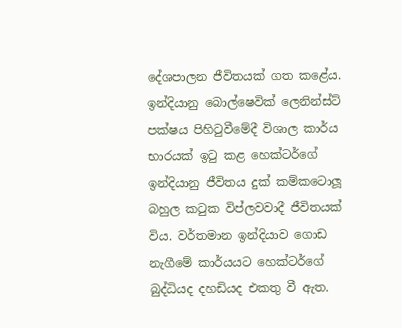දේශපාලන ජීවිතයක් ගත කළේය. ඉන්දියානු බොල්ෂෙවික් ලෙනින්ස්ට් පක්ෂය පිහිටුවීමේදී විශාල කාර්ය භාරයක් ඉටු කළ හෙක්ටර්ගේ ඉන්දියානු ජීවිතය දුක් කම්කටොලූ බහුල කටුක විප්ලවවාදී ජීවිතයක් විය. වර්තමාන ඉන්දියාව ගොඩ නැගීමේ කාර්යයට හෙක්ටර්ගේ බුද්ධියද දහඩියද එකතු වී ඇත.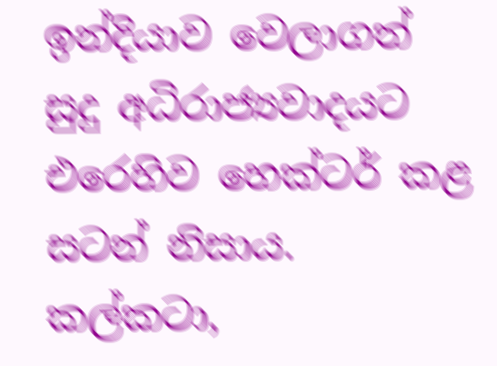ඉන්දියාව වෙලාගත් සුදු අධිරාජ්‍යවාදයට එරෙහිව හෙක්ටර් කළ සටන් නිසාය. කල්කටා,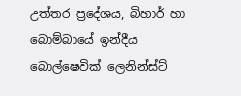උත්තර ප්‍රදේශය, බිහාර් හා බොම්බායේ ඉන්දීය බොල්ෂෙවික් ලෙනින්ස්ට්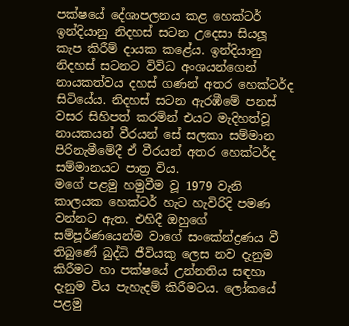පක්ෂයේ දේශාපලනය කළ හෙක්ටර් ඉන්දියානු නිදහස් සටන උදෙසා සියලූ කැප කිරීම් දායක කළේය. ඉන්දියානු නිදහස් සටනට විවිධ අංශයන්ගෙන් නායකත්වය දහස් ගණන් අතර හෙක්ටර්ද සිටියේය. නිදහස් සටන ඇරඹීමේ පනස් වසර සිහිපත් කරමින් එයට මැදිහත්වූ නායකයන් වීරයන් සේ සලකා සම්මාන පිරිනැමීමේදී ඒ වීරයන් අතර හෙක්ටර්ද සම්මානයට පාත්‍ර විය.
මගේ පළමු හමුවීම වූ 1979 වැනි කාලයක හෙක්ටර් හැට හැවිරිදි පමණ වන්නට ඇත. එහිදී ඔහුගේ සම්පූර්ණයෙන්ම වාගේ සංකේන්ද්‍රණය වී තිබුණේ බුද්ධි ජීවියකු ලෙස නව දැනුම කිරීමට හා පක්ෂයේ උන්නතිය සඳහා දැනුම විය පැහැදම් කිරීමටය. ලෝකයේ පළමු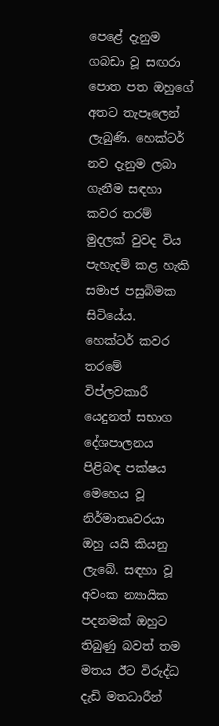පෙළේ දැනුම ගබඩා වූ සඟරා පොත පත ඔහුගේ අතට තැපෑලෙන් ලැබුණි. හෙක්ටර් නව දැනුම ලබා ගැනීම සඳහා කවර තරම් මුදලක් වුවද විය පැහැදම් කළ හැකි සමාජ පසුබිමක සිටියේය.
හෙක්ටර් කවර තරමේ විප්ලවකාරී යෙදුනත් සභාග දේශපාලනය පිළිබඳ පක්ෂය මෙහෙය වූ නිර්මාතෘවරයා ඔහු යයි කියනු ලැබේ. සඳහා වූ අවංක න්‍යායික පදනමක් ඔහුට තිබුණු බවත් තම මතය ඊට විරුද්ධ දැඩි මතධාරීන්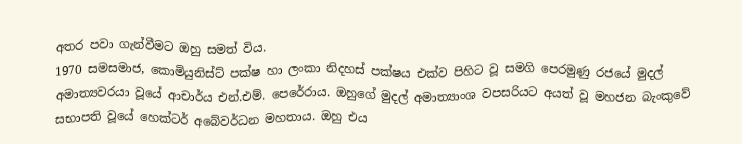අතර පවා ගැන්වීමට ඔහු සමත් විය.
1970 සමසමාජ, කොමියුනිස්ට් පක්ෂ හා ලංකා නිදහස් පක්ෂය එක්ව පිහිට වූ සමගි පෙරමුණු රජයේ මුදල් අමාත්‍යවරයා වූයේ ආචාර්ය එන්.එම්. පෙරේරාය. ඔහුගේ මුදල් අමාත්‍යාංශ වපසරියට අයත් වූ මහජන බැංකුවේ සභාපති වූයේ හෙක්ටර් අබේවර්ධන මහතාය. ඔහු එය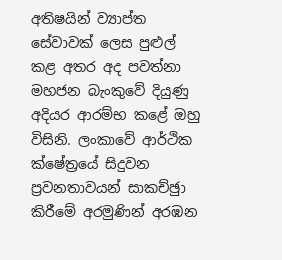අතිෂයින් ව්‍යාප්ත සේවාවක් ලෙස පුළුල් කළ අතර අද පවත්නා මහජන බැංකුවේ දියුණු අදියර ආරම්භ කළේ ඔහු විසිනි. ලංකාවේ ආර්ථික ක්ෂේත්‍රයේ සිදුවන ප්‍රවනතාවයන් සාකච්ඡුා කිරීමේ අරමුණින් අරඹන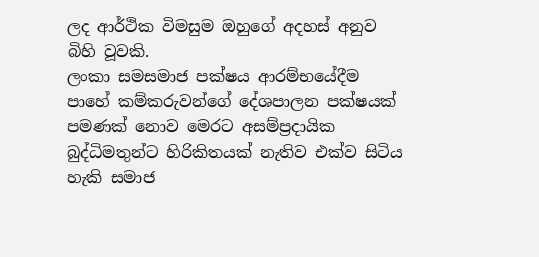ලද ආර්ථික විමසුම ඔහුගේ අදහස් අනුව බිහි වූවකි.
ලංකා සමසමාජ පක්ෂය ආරම්භයේදීම පාහේ කම්කරුවන්ගේ දේශපාලන පක්ෂයක් පමණක් නොව මෙරට අසම්ප්‍රදායික බුද්ධිමතුන්ට හිරිකිතයක් නැතිව එක්ව සිටිය හැකි සමාජ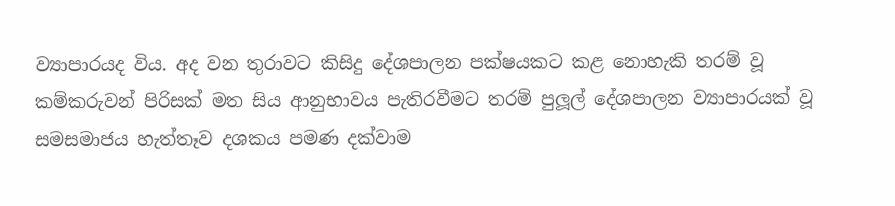ව්‍යාපාරයද විය. අද වන තුරාවට කිසිදු දේශපාලන පක්ෂයකට කළ නොහැකි තරම් වූ කම්කරුවන් පිරිසක් මත සිය ආනුභාවය පැතිරවීමට තරම් පුලූල් දේශපාලන ව්‍යාපාරයක් වූ සමසමාජය හැත්තෑව දශකය පමණ දක්වාම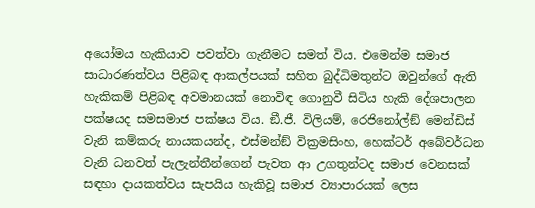අයෝමය හැකියාව පවත්වා ගැනීමට සමත් විය. එමෙන්ම සමාජ සාධාරණත්වය පිළිබඳ ආකල්පයක් සහිත බුද්ධිමතුන්ට ඔවුන්ගේ ඇති හැකිකම් පිළිබඳ අවමානයක් නොවිඳ ගොනුවී සිටිය හැකි දේශපාලන පක්ෂයද සමසමාජ පක්ෂය විය. ඞී.ජී. විලියම්, රෙජිනෝල්ඞ් මෙන්ඩිස් වැනි කම්කරු නායකයන්ද, එස්මන්ඞ් වික්‍රමසිංහ, හෙක්ටර් අබේවර්ධන වැනි ධනවත් පැලැන්තීන්ගෙන් පැවත ආ උගතුන්ටද සමාජ වෙනසක් සඳහා දායකත්වය සැපයිය හැකිවූ සමාජ ව්‍යාපාරයක් ලෙස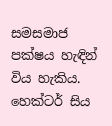සමසමාජ පක්ෂය හැඳින් විය හැකිය.
හෙක්ටර් සිය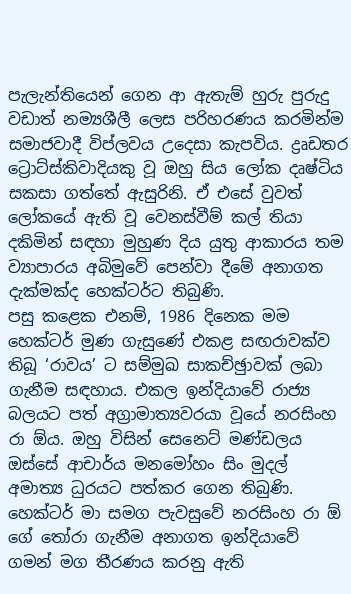පැලැන්තියෙන් ගෙන ආ ඇතැම් හුරු පුරුදු වඩාත් නම්‍යශීලී ලෙස පරිහරණය කරමින්ම සමාජවාදී විප්ලවය උදෙසා කැපවිය. ද්‍රෘඩතර ට්‍රොට්ස්කිවාදියකු වූ ඔහු සිය ලෝක දෘෂ්ටිය සකසා ගත්තේ ඇසුරිනි. ඒ එසේ වුවත් ලෝකයේ ඇති වූ වෙනස්වීම් කල් තියා දකිමින් සඳහා මුහුණ දිය යුතු ආකාරය තම ව්‍යාපාරය අබිමුවේ පෙන්වා දීමේ අනාගත දැක්මක්ද හෙක්ටර්ට තිබුණි.
පසු කළෙක එනම්, 1986 දිනෙක මම හෙක්ටර් මුණ ගැසුණේ එකළ සඟරාවක්ව තිබූ ‘රාවය’ ට සම්මුඛ සාකච්ඡුාවක් ලබා ගැනීම සඳහාය. එකල ඉන්දියාවේ රාජ්‍ය බලයට පත් අග්‍රාමාත්‍යවරයා වූයේ නරසිංහ රා ඕය. ඔහු විසින් සෙනෙට් මණ්ඩලය ඔස්සේ ආචාර්ය මනමෝහං සිං මුදල් අමාත්‍ය ධුරයට පත්කර ගෙන තිබුණි. හෙක්ටර් මා සමග පැවසුවේ නරසිංහ රා ඕ ගේ තෝරා ගැනීම අනාගත ඉන්දියාවේ ගමන් මග තීරණය කරනු ඇති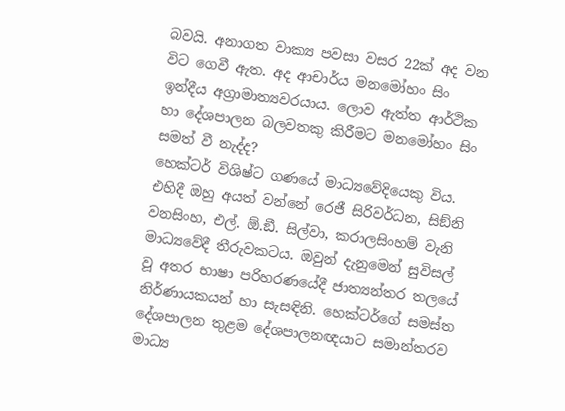බවයි. අනාගත වාක්‍ය පවසා වසර 22ක් අද වන විට ගෙවී ඇත. අද ආචාර්ය මනමෝහං සිං ඉන්දීය අග්‍රාමාත්‍යවරයාය. ලොව ඇත්ත ආර්ථික හා දේශපාලන බලවතකු කිරීමට මනමෝහං සිං සමත් වී නැද්ද?
හෙක්ටර් විශිෂ්ට ගණයේ මාධ්‍යවේදියෙකු විය. එහිදී ඔහු අයත් වන්නේ රෙජී සිරිවර්ධන, සිඞ්නි වනසිංහ, එල්. ඕ.ඞී. සිල්වා, කරාලසිංහම් වැනි මාධ්‍යවේදී තීරුවකටය. ඔවුන් දැනුමෙන් සුවිසල් වූ අතර භාෂා පරිහරණයේදී ජාත්‍යන්තර තලයේ නිර්ණායකයන් හා සැසඳිනි. හෙක්ටර්ගේ සමස්ත දේශපාලන තුළම දේශපාලනඥයාට සමාන්තරව මාධ්‍ය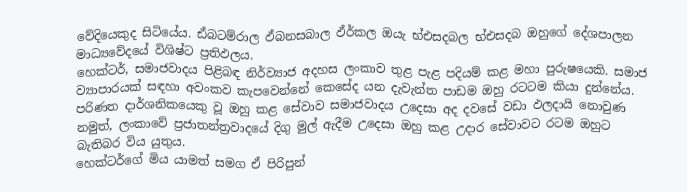වේදියෙකුද සිටියේය. ඪ්බටම්රාල ඵ්බනසබාල ඵ්ර්කල ඔයැ භ්එසදබල භ්එසදබ ඔහුගේ දේශපාලන මාධ්‍යවේදයේ විශිෂ්ට ප්‍රතිඵලය.
හෙක්ටර්, සමාජවාදය පිළිබඳ නිර්ව්‍යාජ අදහස ලංකාව තුළ පැළ පදියම් කළ මහා පුරුෂයෙකි. සමාජ ව්‍යාපාරයක් සඳහා අවංකව කැපවෙන්නේ කෙසේද යන දැවැන්ත පාඩම ඔහු රටටම කියා දුන්නේය. පරිණත දාර්ශනිකයෙකු වූ ඔහු කළ සේවාව සමාජවාදය උදෙසා අද දවසේ වඩා ඵලදායි නොවුණ නමුත්, ලංකාවේ ප්‍රජාතන්ත්‍රවාදයේ දිගු මුල් ඇදීම උදෙසා ඔහු කළ උදාර සේවාවට රටම ඔහුට බැතිබර විය යුතුය.
හෙක්ටර්ගේ මිය යාමත් සමග ඒ පිරිපුන්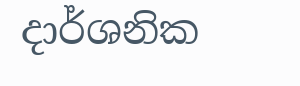දාර්ශනික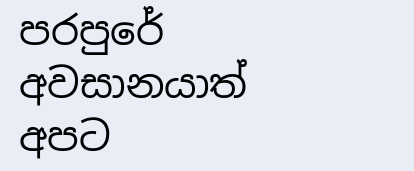පරපුරේ අවසානයාත් අපට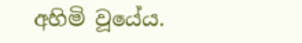අහිමි වූයේය.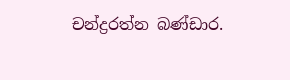චන්ද්‍රරත්න බණ්ඩාර.